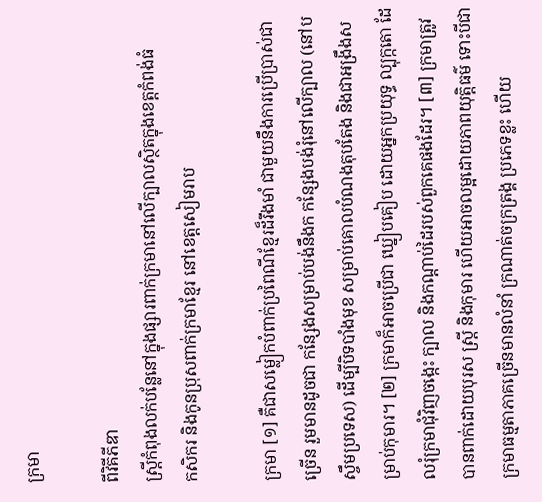ក្រមា

ពីវិគីភីឌា
ស្ត្រីកំពុងលក់បន្លែនៅក្នុងផ្សារពាក់ក្រមានៅលើក្បាលស្ថិតក្នុងខេត្តកំពង់ធំ
កសិករ និងកូនប្រុសពាក់ក្រមាខ្មែរ នៅខេត្តសៀមរាប

ក្រមា [១] គឺជាសម្លៀកបំពាក់ប្រពៃណីខ្មែរដ៏រឹងមាំ ជាមួយនឹងការប្រើប្រាស់ជាច្រើន រួមមានដូចជា កន្សែងសម្រាប់បង់នឹងក កន្សែងបង់រុំនៅលើក្បាល (នៅបស្ចឹមប្រទេស) ដើម្បីបិទបាំងមុខ សម្រាប់គោលបំណងតុបតែង និងជាអង្រឹងសម្រាប់កុមារ។ [២] ក្រមាក៏អាចប្រើជា ឃ្នៀបគៀប ដោយអ្នកប្រយុទ្ធ ល្បុក្កតោ ដែលរុំក្រមាជុំវិញចង្កេះ ក្បាល និងកណ្តាប់ដៃរបស់ពួកគេផងដែរ។ [៣] ក្រមាត្រូវបានពាក់ដោយបុរស ស្ត្រី និងកុមារ ហើយអាចលម្អដោយភាពយុត្តិធម៌ ទោះបីជាក្រមាធម្មតាភាគច្រើនមានលំនាំ ក្រណាត់ចក្រត្រង្គ ប្រភេទខ្លះ ហើយ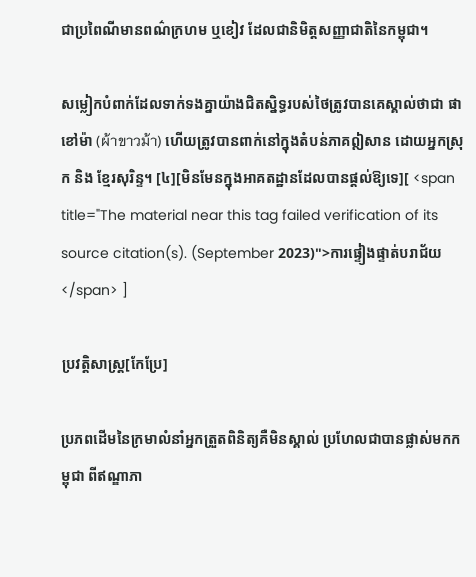ជាប្រពៃណីមានពណ៌ក្រហម ឬខៀវ ដែលជានិមិត្តសញ្ញាជាតិនៃកម្ពុជា។

សម្លៀកបំពាក់ដែលទាក់ទងគ្នាយ៉ាងជិតស្និទ្ធរបស់ថៃត្រូវបានគេស្គាល់ថាជា ផាខៅម៉ា (ผ้าขาวม้า) ហើយត្រូវបានពាក់នៅក្នុងតំបន់ភាគឦសាន ដោយអ្នកស្រុក និង ខ្មែរសុរិន្ទ។ [៤][មិនមែនក្នុងអាគតដ្ឋានដែលបានផ្ដល់ឱ្យទេ][ <span title="The material near this tag failed verification of its source citation(s). (September 2023)">ការផ្ទៀងផ្ទាត់បរាជ័យ</span> ]

ប្រវត្តិសាស្ត្រ[កែប្រែ]

ប្រភពដើមនៃក្រមាលំនាំអ្នកត្រួតពិនិត្យគឺមិនស្គាល់ ប្រហែលជាបានផ្លាស់មកកម្ពុជា ពីឥណ្ឌាភា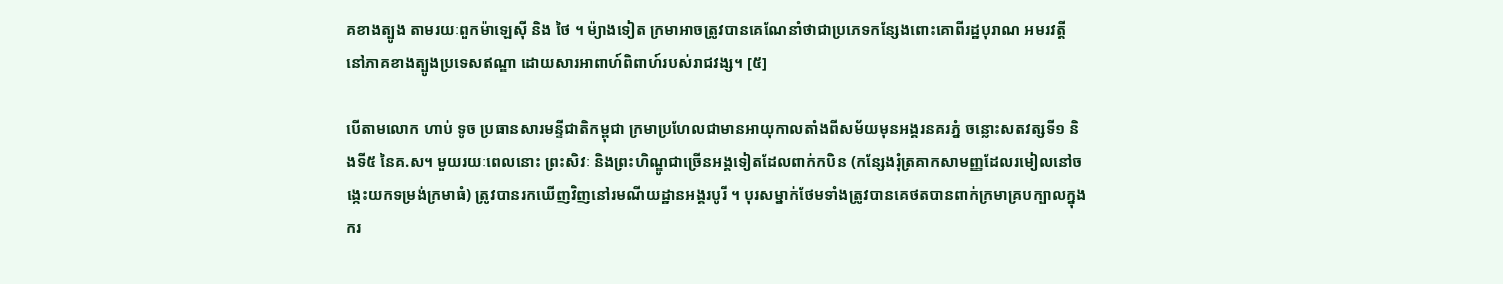គខាងត្បូង តាមរយៈពួកម៉ាឡេស៊ី និង ថៃ ។ ម៉្យាងទៀត ក្រមាអាចត្រូវបានគេណែនាំថាជាប្រភេទកន្សែងពោះគោពីរដ្ឋបុរាណ អមរវត្តី នៅភាគខាងត្បូងប្រទេសឥណ្ឌា ដោយសារអាពាហ៍ពិពាហ៍របស់រាជវង្ស។ [៥]

បើតាមលោក ហាប់ ទូច ប្រធានសារមន្ទីជាតិកម្ពុជា ក្រមាប្រហែលជាមានអាយុកាលតាំងពីសម័យមុនអង្គរនគរភ្នំ ចន្លោះសតវត្សទី១ និងទី៥ នៃគ.ស។ មួយរយៈពេលនោះ ព្រះសិវៈ និងព្រះហិណ្ឌូជាច្រើនអង្គទៀតដែលពាក់កបិន (កន្សែងរុំត្រគាកសាមញ្ញដែលរមៀលនៅចង្កេះយកទម្រង់ក្រមាធំ) ត្រូវបានរកឃើញវិញនៅរមណីយដ្ឋានអង្គរបូរី ។ បុរសម្នាក់ថែមទាំងត្រូវបានគេថតបានពាក់ក្រមាគ្របក្បាលក្នុងករ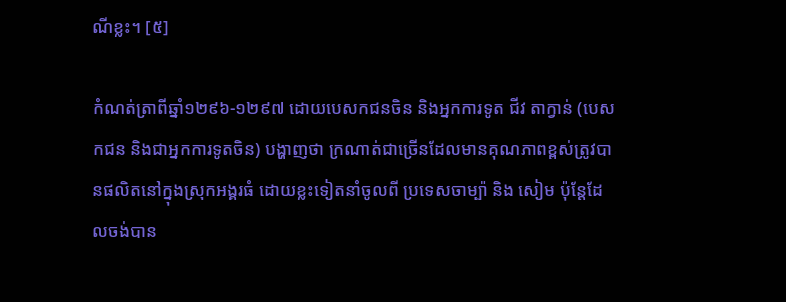ណីខ្លះ។ [៥]

កំណត់ត្រាពីឆ្នាំ១២៩៦-១២៩៧ ដោយបេសកជនចិន និងអ្នកការទូត ជីវ តាក្វាន់ (បេសកជន និងជាអ្នកការទូតចិន) បង្ហាញថា ក្រណាត់ជាច្រើនដែលមានគុណភាពខ្ពស់ត្រូវបានផលិតនៅក្នុងស្រុកអង្គរធំ ដោយខ្លះទៀតនាំចូលពី ប្រទេសចាម្ប៉ា និង សៀម ប៉ុន្តែដែលចង់បាន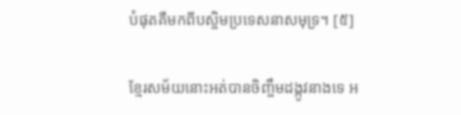បំផុតគឺមកពីបស្ចិមប្រទេសនាសមុទ្រ។ [៥]

ខ្មែរសម័យនោះអត់បានចិញ្ចឹមដង្កូវនាងទេ អ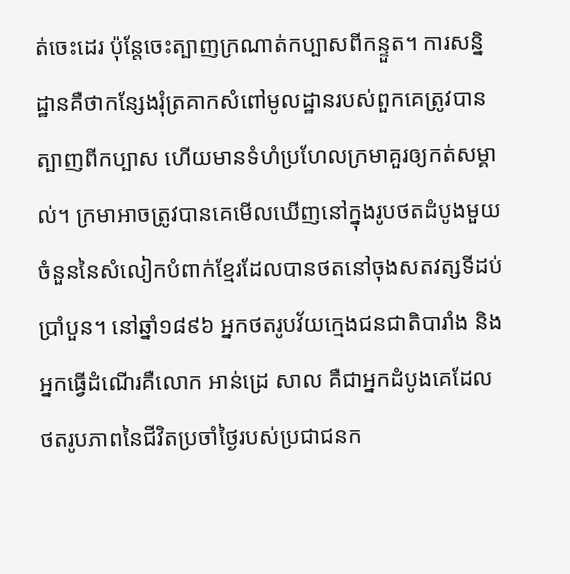ត់ចេះដេរ ប៉ុន្តែចេះត្បាញក្រណាត់កប្បាសពីកន្ទួត។ ការសន្និដ្ឋានគឺថាកន្សែងរុំត្រគាកសំពៅមូលដ្ឋានរបស់ពួកគេត្រូវបានត្បាញពីកប្បាស ហើយមានទំហំប្រហែលក្រមាគួរឲ្យកត់សម្គាល់។ ក្រមាអាចត្រូវបានគេមើលឃើញនៅក្នុងរូបថតដំបូងមួយចំនួននៃសំលៀកបំពាក់ខ្មែរដែលបានថតនៅចុងសតវត្សទីដប់ប្រាំបួន។ នៅឆ្នាំ១៨៩៦ អ្នកថតរូបវ័យក្មេងជនជាតិបារាំង និងអ្នកធ្វើដំណើរគឺលោក អាន់ដ្រេ សាល គឺជាអ្នកដំបូងគេដែលថតរូបភាពនៃជីវិតប្រចាំថ្ងៃរបស់ប្រជាជនក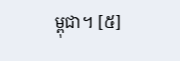ម្ពុជា។ [៥]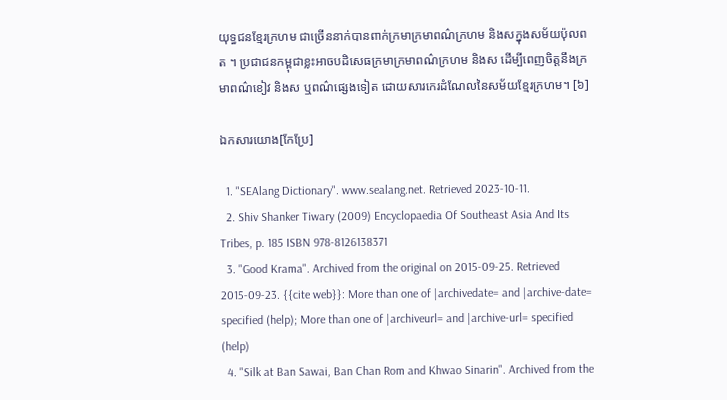យុទ្ធជនខ្មែរក្រហម ជាច្រើននាក់បានពាក់ក្រមាក្រមាពណ៌ក្រហម និងសក្នុងសម័យប៉ុលពត ។ ប្រជាជនកម្ពុជាខ្លះអាចបដិសេធក្រមាក្រមាពណ៌ក្រហម និងស ដើម្បីពេញចិត្តនឹងក្រមាពណ៌ខៀវ និងស ឬពណ៌ផ្សេងទៀត ដោយសារកេរដំណែលនៃសម័យខ្មែរក្រហម។ [៦]

ឯកសារយោង[កែប្រែ]

  1. "SEAlang Dictionary". www.sealang.net. Retrieved 2023-10-11.
  2. Shiv Shanker Tiwary (2009) Encyclopaedia Of Southeast Asia And Its Tribes, p. 185 ISBN 978-8126138371
  3. "Good Krama". Archived from the original on 2015-09-25. Retrieved 2015-09-23. {{cite web}}: More than one of |archivedate= and |archive-date= specified (help); More than one of |archiveurl= and |archive-url= specified (help)
  4. "Silk at Ban Sawai, Ban Chan Rom and Khwao Sinarin". Archived from the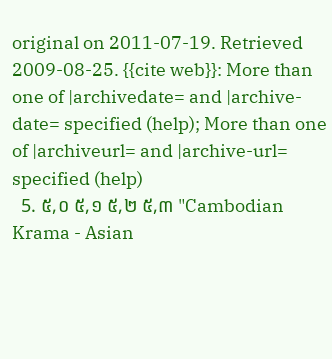original on 2011-07-19. Retrieved 2009-08-25. {{cite web}}: More than one of |archivedate= and |archive-date= specified (help); More than one of |archiveurl= and |archive-url= specified (help)
  5. ៥,០ ៥,១ ៥,២ ៥,៣ "Cambodian Krama - Asian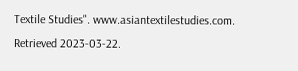Textile Studies". www.asiantextilestudies.com. Retrieved 2023-03-22.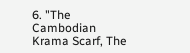6. "The Cambodian Krama Scarf, The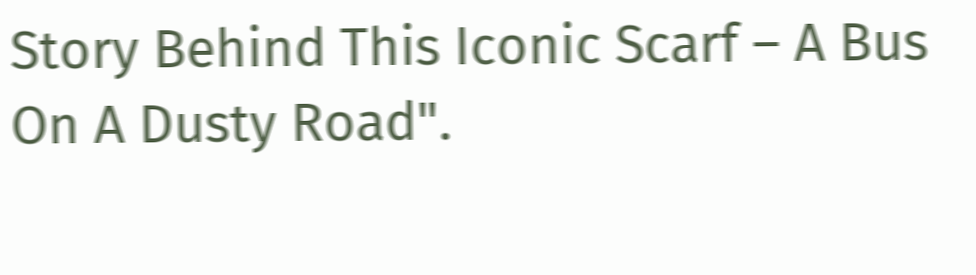Story Behind This Iconic Scarf – A Bus On A Dusty Road".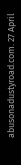abusonadustyroad.com. 27 April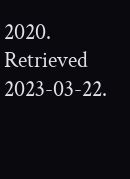2020. Retrieved 2023-03-22.